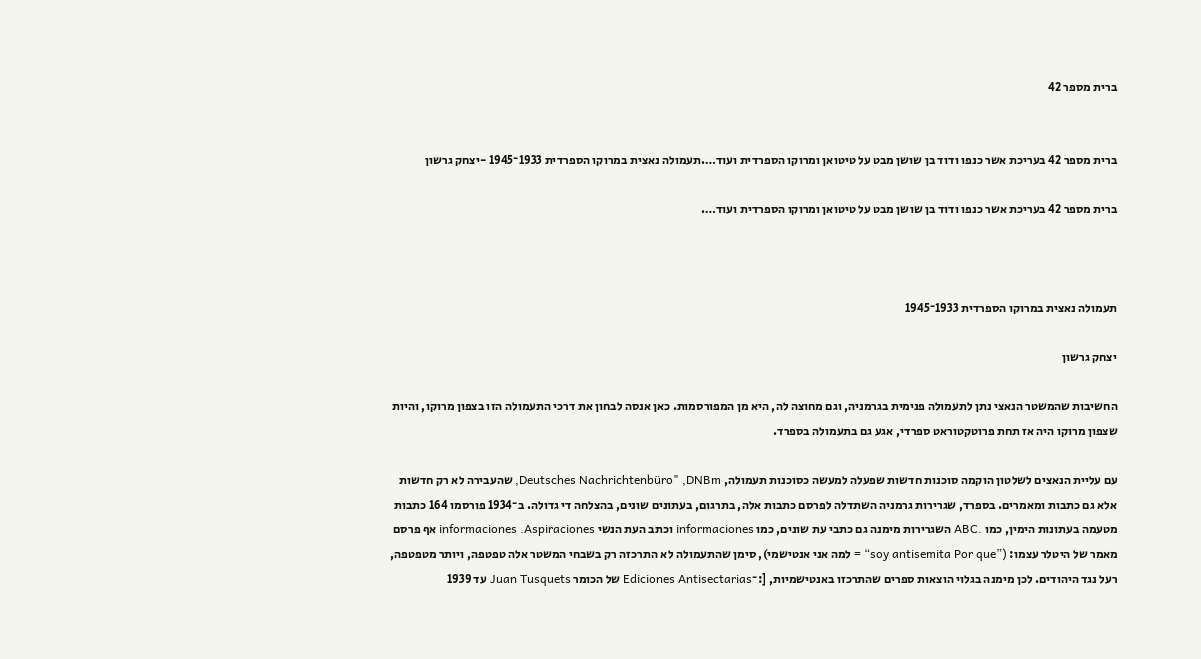ברית מספר 42


ברית מספר 42 בעריכת אשר כנפו ודוד בן שושן מבט על טיטואן ומרוקו הספרדית ועוד….תעמולה נאצית במרוקו הספרדית 1933־1945 -יצחק גרשון

ברית מספר 42 בעריכת אשר כנפו ודוד בן שושן מבט על טיטואן ומרוקו הספרדית ועוד….



תעמולה נאצית במרוקו הספרדית 1933־1945

יצחק גרשון

החשיבות שהמשטר הנאצי נתן לתעמולה פנימית בגרמניה, וגם מחוצה לה, היא מן המפורסמות. כאן אנסה לבחון את דרכי התעמולה הזו בצפון מרוקו, והיות שצפון מרוקו היה אז תחת פרוטקטוראט ספרדי, אגע גם בתעמולה בספרד.

עם עליית הנאצים לשלטון הוקמה סוכנות חדשות שפעלה למעשה כסוכנות תעמולה, Deutsches Nachrichtenbüro" ,DNBm, שהעבירה לא רק חדשות אלא גם כתבות ומאמרים. בספרד, שגרירות גרמניה השתדלה לפרסם כתבות אלה, בתרגום, בעתונים שונים, בהצלחה די גדולה. ב־1934 פורסמו 164 כתבות מטעמה בעתונות הימין, כמו .ABC השגרירות מימנה גם כתבי עת שונים, כמו informaciones וכתב העת הנשי informaciones .Aspiraciones אף פרסם מאמר של היטלר עצמו: (”soy antisemita Por que“ = למה אני אנטישמי), סימן שהתעמולה לא התרכזה רק בשבחי המשטר אלה טפטפה, ויותר מטפטפה, רעל נגד היהודים. לכן מימנה בגלוי הוצאות ספרים שהתרכזו באנטישמיות, [:־Ediciones Antisectarias של הכומר Juan Tusquets עד 1939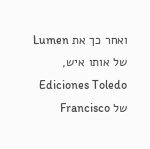ואחר כך את Lumen של אותו איש, Ediciones Toledo של Francisco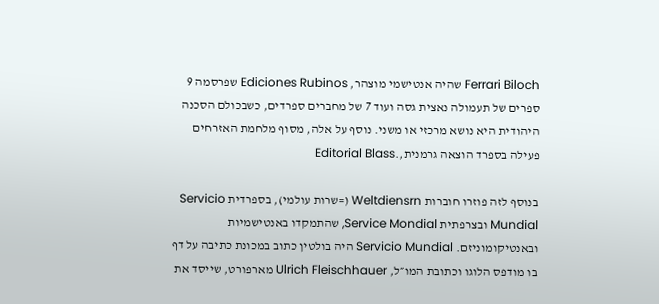Ferrari Biloch שהיה אנטישמי מוצהר, Ediciones Rubinos שפרסמה 9 ספרים של תעמולה נאצית גסה ועוד 7 של מחברים ספרדים, כשבכולם הסכנה היהודית היא נושא מרכזי או משני. נוסף על אלה, מסוף מלחמת האזרחים פעילה בספרד הוצאה גרמנית,.Editorial Blass

בנוסף לזה פוזרו חוברות Weltdiensrn (=שרות עולמי), בספרדית Servicio Mundial ובצרפתית Service Mondial, שהתמקדו באנטישמיות ובאנטיקומוניזם. Servicio Mundial היה בולטין כתוב במכונת כתיבה על דף בו מודפס הלוגו וכתובת המו״ל, Ulrich Fleischhauer מארפורט, שייסד את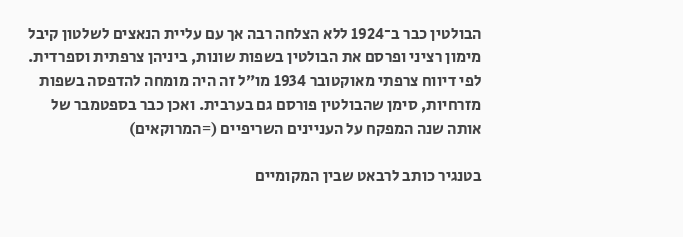הבולטין כבר ב־1924 ללא הצלחה רבה אך עם עליית הנאצים לשלטון קיבל מימון רציני ופרסם את הבולטין בשפות שונות, ביניהן צרפתית וספרדית. לפי דיווח צרפתי מאוקטובר 1934 מו״ל זה היה מומחה להדפסה בשפות מזרחיות, סימן שהבולטין פורסם גם בערבית. ואכן כבר בספטמבר של אותה שנה המפקח על העניינים השריפיים (=המרוקאים)

בטנגיר כותב לרבאט שבין המקומיים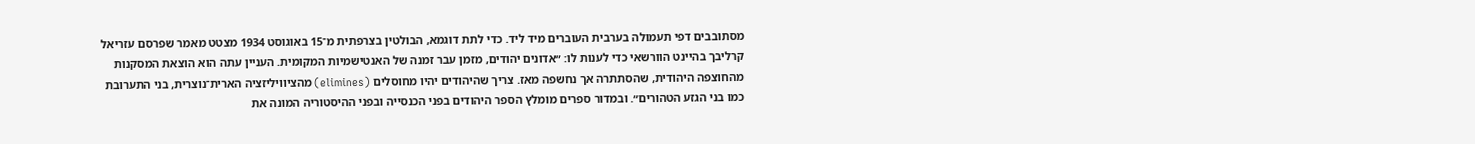מסתובבים דפי תעמולה בערבית העוברים מיד ליד. כדי לתת דוגמא, הבולטין בצרפתית מ־15 באוגוסט 1934 מצטט מאמר שפרסם עזריאל קרליבך בהיינט הוורשאי כדי לענות לו: ״אדונים יהודים, מזמן עבר זמנה של האנטישמיות המקומית. העניין עתה הוא הוצאת המסקנות מהחוצפה היהודית, שהסתתרה אך נחשפה מאז. צריך שהיהודים יהיו מחוסלים (elimines) מהציוויליזציה הארית־נוצרית, בני התערובת כמו בני הגזע הטהורים״. ובמדור ספרים מומלץ הספר היהודים בפני הכנסייה ובפני ההיסטוריה המונה את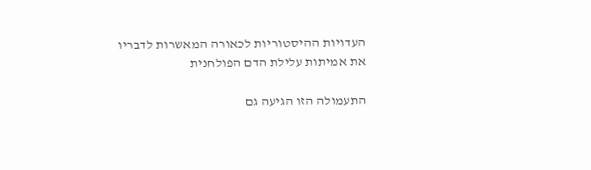העדויות ההיסטוריות לכאורה המאשרות לדבריו את אמיתות עלילת הדם הפולחנית

התעמולה הזו הגיעה גם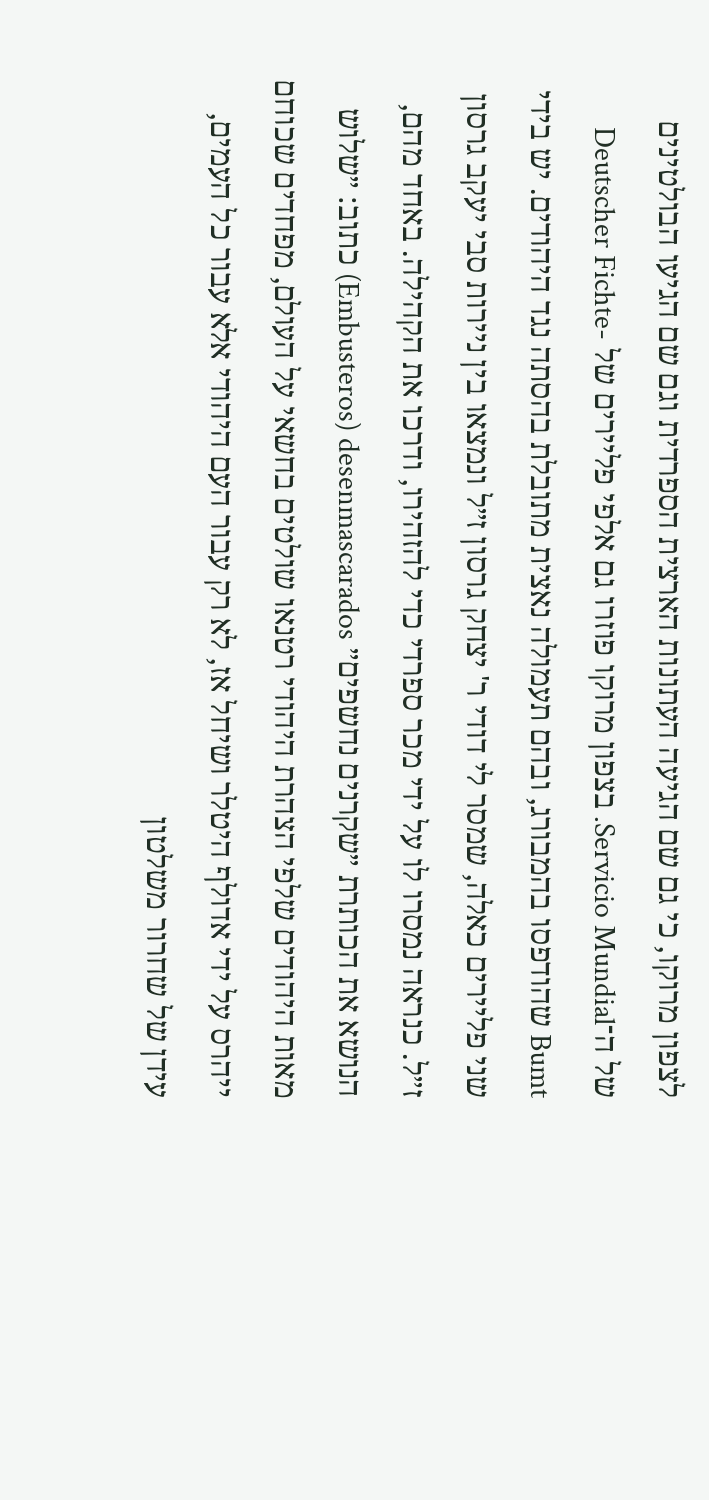לצפון מרוקו, כי גם שם הגיעה העתונות הארצית הספרדית וגם שם הגיעו הבולטינים של ה־Servicio Mundial. בצפון מרוקו פוזרו גם אלפי פליירים של Deutscher Fichte-Bumt שהודפסו בהמבורג, ובהם תעמולה נאצית מתובלת בהסתה נגד היהודים. יש בידי שני פליירים כאלה, שמסר לי דודי ר' יצחק גרסון ז״ל ונמצאו בין ניירות סבי יעקב גרסון ז״ל. כנראה נמסרו לו על ידי מכר ספרדי כדי להזהירו, ודרכו את הקהילה. באחד מהם, הנושא את הכותרת ״שקרנים נחשפים״ Embusteros) desenmascarados) כתוב: ״שלוש מאות היהודים שלפי הצהרת היהודי רטנאו שולטים בחשאי על העולם, מפחדים שכוחם ייהרס על ידי אדולף היטלר ושיחל אז, לא רק עבור העם היהודי אלא עבור כל העמים, עידן של שחרור משלטון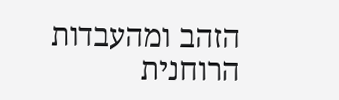הזהב ומהעבדות הרוחנית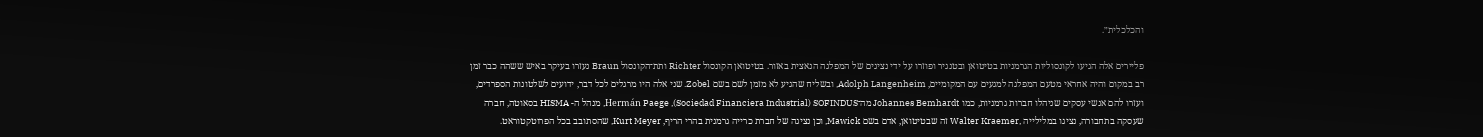והכלכלית״.

פליירים אלה הגיעו לקונסוליות הגרמניות בטיטואן ובטנגיר ופוזרו על ידי נציגים של המפלגה הנאצית באזור. בטיטואן הקונסול Richter ותת־הקונסול Braun נעזרו בעיקר באיש ששהה כבר זמן רב במקום והיה אחראי מטעם המפלגה למגעים עם המקומיים, Adolph Langenheim, ובשליח שהגיע לא מזמן לשם בשם Zobel. שני אלה היו מרגלים לכל דבר, ידועים לשלטונות הספרדים, ועזרו להם אנשי עסקים שניהלו חברות גרמניות, כמו Johannes Bemhardt מה־Hermán Paege ,(Sociedad Financiera Industrial) SOFINDUS, מנהל ה- HISMA בסאוטה, חברה שעסקה בתחבורה, נציגו במלילייה ,Walter Kraemer זה שבטיטואן, אדם בשם Mawick, וכן נציגה של חברת כרייה גרמנית בהרי הריף, Kurt Meyer, שהסתובב בכל הפרוטקטוראט.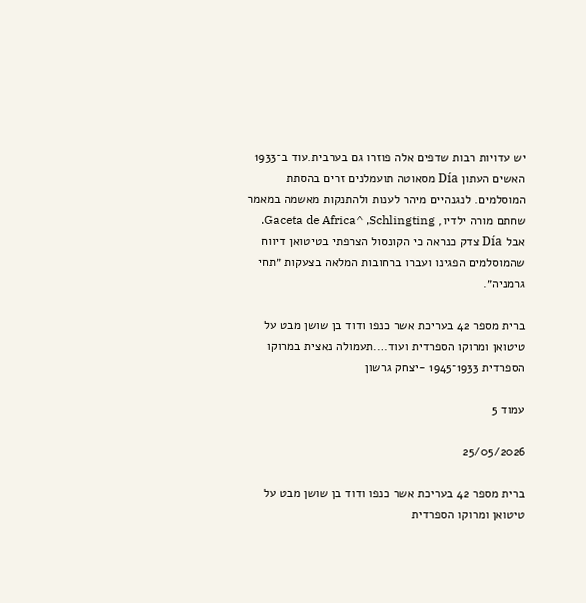יש עדויות רבות שדפים אלה פוזרו גם בערבית.עוד ב־1933 האשים העתון Día מסאוטה תועמלנים זרים בהסתת המוסלמים. לנגנהיים מיהר לענות ולהתנקות מאשמה במאמר שחתם מורה ילדיו, Gaceta de Africa^ ,Schlingting. אבל Día צדק כנראה כי הקונסול הצרפתי בטיטואן דיווח שהמוסלמים הפגינו ועברו ברחובות המלאה בצעקות ״תחי גרמניה״.

ברית מספר 42 בעריכת אשר כנפו ודוד בן שושן מבט על טיטואן ומרוקו הספרדית ועוד….תעמולה נאצית במרוקו הספרדית 1933־1945 -יצחק גרשון

עמוד 5

25/05/2026

ברית מספר 42 בעריכת אשר כנפו ודוד בן שושן מבט על טיטואן ומרוקו הספרדית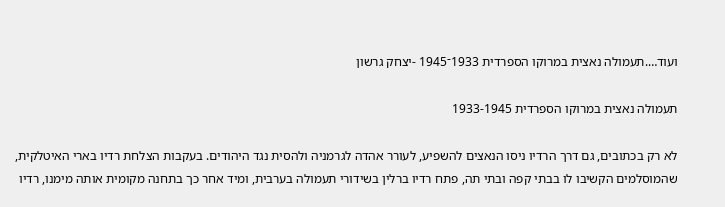ועוד….תעמולה נאצית במרוקו הספרדית 1933־1945 -יצחק גרשון

תעמולה נאצית במרוקו הספרדית 1933-1945

לא רק בכתובים, גם דרך הרדיו ניסו הנאצים להשפיע, לעורר אהדה לגרמניה ולהסית נגד היהודים. בעקבות הצלחת רדיו בארי האיטלקית, שהמוסלמים הקשיבו לו בבתי קפה ובתי תה, פתח רדיו ברלין בשידורי תעמולה בערבית, ומיד אחר כך בתחנה מקומית אותה מימנו, רדיו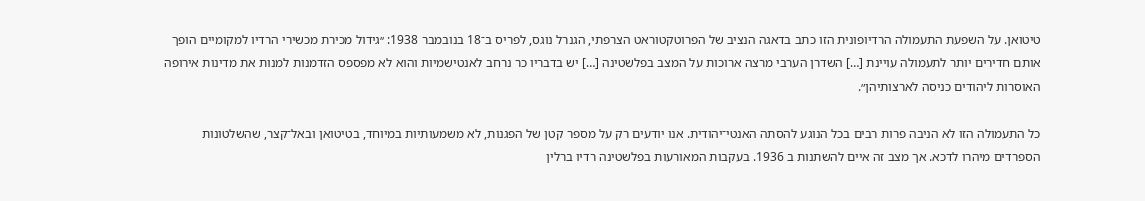טיטואן. על השפעת התעמולה הרדיופונית הזו כתב בדאגה הנציב של הפרוטקטוראט הצרפתי, הגנרל נוגס, לפריס ב־18 בנובמבר 1938: ׳׳גידול מכירת מכשירי הרדיו למקומיים הופך אותם חדירים יותר לתעמולה עויינת […] השדרן הערבי מרצה ארוכות על המצב בפלשטינה […] יש בדבריו כר נרחב לאנטישמיות והוא לא מפספס הזדמנות למנות את מדינות אירופה האוסרות ליהודים כניסה לארצותיהן״.

כל התעמולה הזו לא הניבה פרות רבים בכל הנוגע להסתה האנטי־יהודית. אנו יודעים רק על מספר קטן של הפגנות, לא משמעותיות במיוחד, בטיטואן ובאל־קצר, שהשלטונות הספרדים מיהרו לדכא. אך מצב זה איים להשתנות ב 1936. בעקבות המאורעות בפלשטינה רדיו ברלין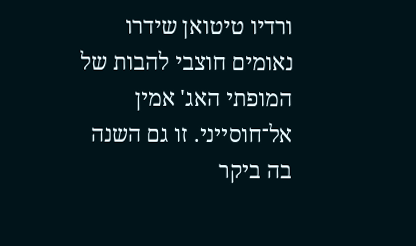ורדיו טיטואן שידרו נאומים חוצבי להבות של המופתי האג' אמין אל־חוסייני. זו גם השנה בה ביקר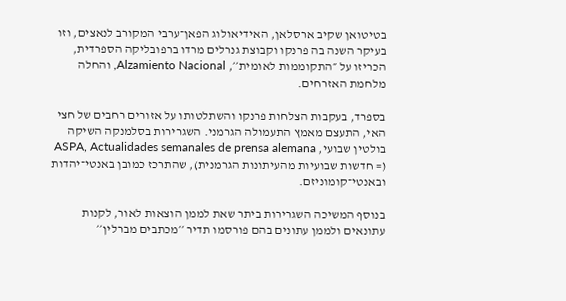בטיטואן שקיב ארסלאן, האידיאולוג הפאן־ערבי המקורב לנאצים, וזו בעיקר השנה בה פרנקו וקבוצת גנרלים מרדו ברפובליקה הספרדית, הכריזו על ״התקוממות לאומית׳׳, Alzamiento Nacional, והחלה מלחמת האזרחים.

בספרד, בעקבות הצלחות פרנקו והשתלטותו על אזורים רחבים של חצי האי, התעצם מאמץ התעמולה הגרמני. השגרירות בסלמנקה השיקה בולטין שבועי, ASPA, Actualidades semanales de prensa alemana (= חדשות שבועיות מהעיתונות הגרמנית), שהתרכז כמובן באנטי־יהדות ובאנטי־קומוניזם.

בנוסף המשיכה השגרירות ביתר שאת לממן הוצאות לאור, לקנות עתונאים ולממן עתונים בהם פורסמו תדיר ׳׳מכתבים מברלין׳׳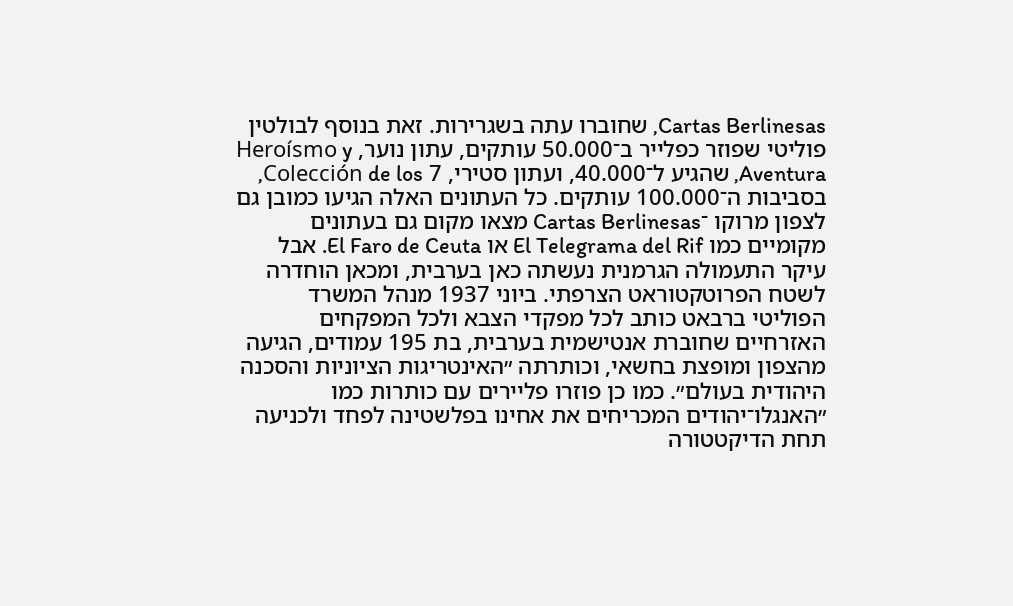Cartas Berlinesas, שחוברו עתה בשגרירות. זאת בנוסף לבולטין פוליטי שפוזר כפלייר ב־50.000 עותקים, עתון נוער, Heroísmo y Aventura, שהגיע ל־40.000, ועתון סטירי, 7 Colección de los, בסביבות ה־100.000 עותקים. כל העתונים האלה הגיעו כמובן גם לצפון מרוקו ־Cartas Berlinesas מצאו מקום גם בעתונים מקומיים כמו El Telegrama del Rif או El Faro de Ceuta. אבל עיקר התעמולה הגרמנית נעשתה כאן בערבית, ומכאן הוחדרה לשטח הפרוטקטוראט הצרפתי. ביוני 1937 מנהל המשרד הפוליטי ברבאט כותב לכל מפקדי הצבא ולכל המפקחים האזרחיים שחוברת אנטישמית בערבית, בת 195 עמודים, הגיעה מהצפון ומופצת בחשאי, וכותרתה ״האינטריגות הציוניות והסכנה היהודית בעולם״. כמו כן פוזרו פליירים עם כותרות כמו ״האנגלו־יהודים המכריחים את אחינו בפלשטינה לפחד ולכניעה תחת הדיקטטורה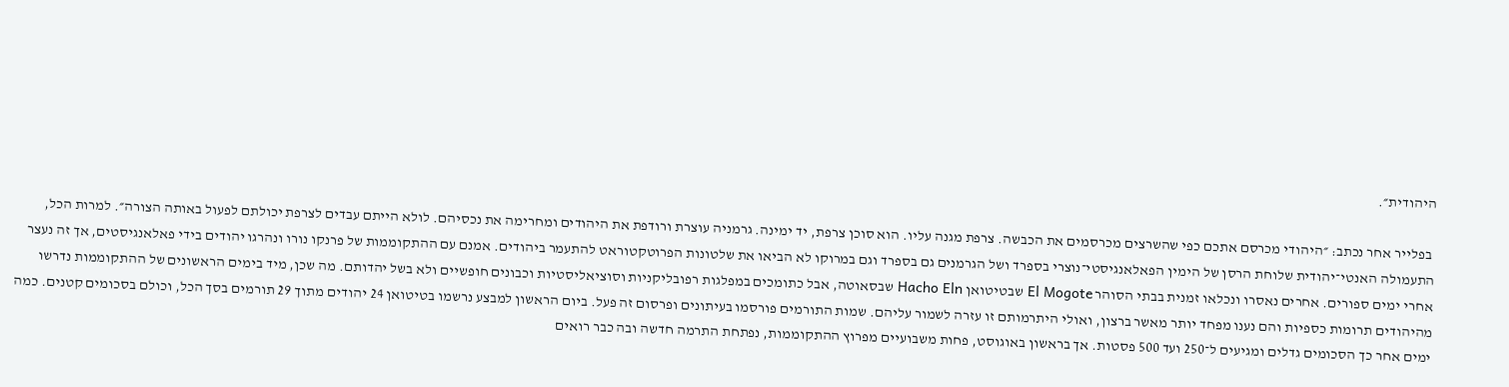היהודית״.

 בפלייר אחר נכתב: ״היהודי מכרסם אתכם כפי שהשרצים מכרסמים את הכבשה. צרפת מגנה עליו. הוא סוכן צרפת, יד ימינה. גרמניה עוצרת ורודפת את היהודים ומחרימה את נכסיהם. לולא הייתם עבדים לצרפת יכולתם לפעול באותה הצורה״. למרות הכל, התעמולה האנטי־יהודית שלוחת הרסן של הימין הפאלאנגיסטי־נוצרי בספרד ושל הגרמנים גם בספרד וגם במרוקו לא הביאו את שלטונות הפרוטקטוראט להתעמר ביהודים. אמנם עם ההתקוממות של פרנקו נורו ונהרגו יהודים בידי פאלאנגיסטים, אך זה נעצר אחרי ימים ספורים. אחרים נאסרו ונכלאו זמנית בבתי הסוהר El Mogote שבטיטואן Hacho Eln שבסאוטה, אבל כתומכים במפלגות רפובליקניות וסוציאליסטיות וכבונים חופשיים ולא בשל יהדותם. מה שכן, מיד בימים הראשונים של ההתקוממות נדרשו מהיהודים תרומות כספיות והם נענו מפחד יותר מאשר ברצון, ואולי היתרמותם זו עזרה לשמור עליהם. שמות התורמים פורסמו בעיתונים ופרסום זה פעל. ביום הראשון למבצע נרשמו בטיטואן 24 יהודים מתוך 29 תורמים בסך הכל, וכולם בסכומים קטנים. כמה ימים אחר כך הסכומים גדלים ומגיעים ל־250 ועד 500 פסטות. אך בראשון באוגוסט, פחות משבועיים מפרוץ ההתקוממות, נפתחת התרמה חדשה ובה כבר רואים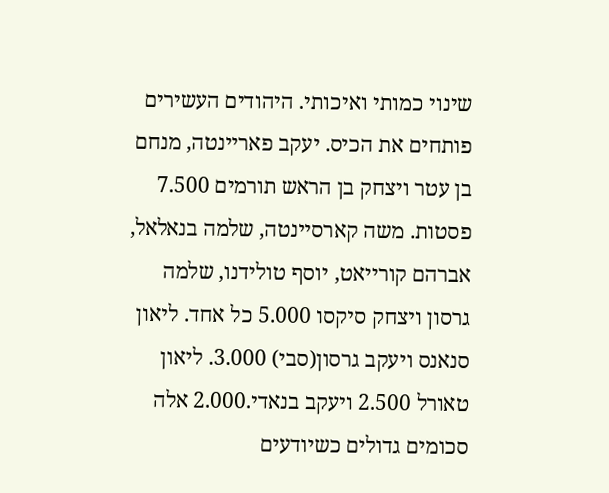שינוי כמותי ואיכותי. היהודים העשירים פותחים את הכיס. יעקב פאריינטה, מנחם בן עטר ויצחק בן הראש תורמים 7.500 פסטות. משה קארסיינטה, שלמה בנאלאל, אברהם קורייאט, יוסף טולידנו, שלמה גרסון ויצחק סיקסו 5.000 כל אחד. ליאון סנאנס ויעקב גרסון(סבי) 3.000. ליאון טאורל 2.500 ויעקב בנאדי.2.000 אלה סכומים גדולים כשיודעים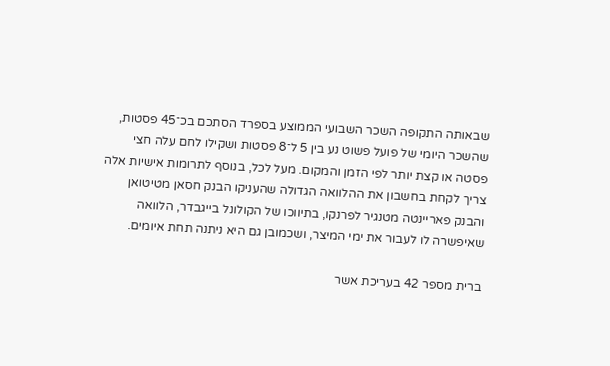שבאותה התקופה השכר השבועי הממוצע בספרד הסתכם בכ־45 פסטות, שהשכר היומי של פועל פשוט נע בין 5 ל־8 פסטות ושקילו לחם עלה חצי פסטה או קצת יותר לפי הזמן והמקום. מעל לכל, בנוסף לתרומות אישיות אלה צריך לקחת בחשבון את ההלוואה הגדולה שהעניקו הבנק חסאן מטיטואן והבנק פאריינטה מטנגיר לפרנקו, בתיווכו של הקולונל בייגבדר, הלוואה שאיפשרה לו לעבור את ימי המיצר, ושכמובן גם היא ניתנה תחת איומים.

ברית מספר 42 בעריכת אשר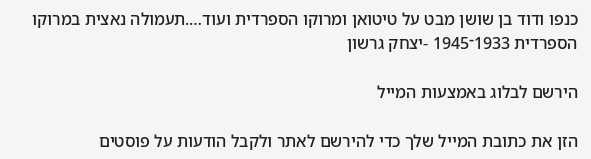כנפו ודוד בן שושן מבט על טיטואן ומרוקו הספרדית ועוד….תעמולה נאצית במרוקו הספרדית 1933־1945 -יצחק גרשון

הירשם לבלוג באמצעות המייל

הזן את כתובת המייל שלך כדי להירשם לאתר ולקבל הודעות על פוסטים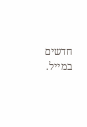חדשים במייל.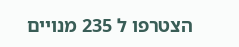הצטרפו ל 235 מנויים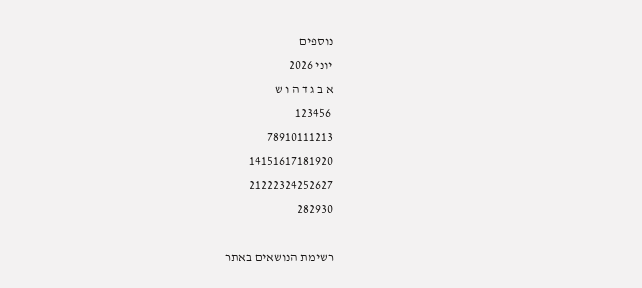נוספים
יוני 2026
א ב ג ד ה ו ש
 123456
78910111213
14151617181920
21222324252627
282930

רשימת הנושאים באתר